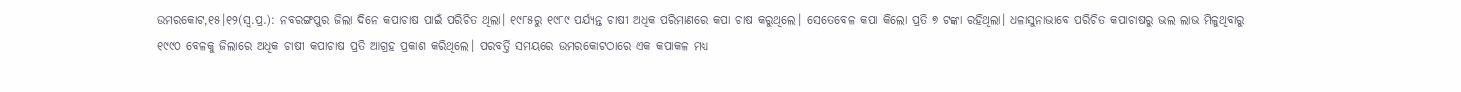ଉମରକୋଟ,୧୫।୧୨(ସ୍ୱ.ପ୍ର.): ନବରଙ୍ଗପୁର ଜିଲା ଦିନେ କପାଚାଷ ପାଇଁ ପରିଚିତ ଥିଲା। ୧୯୮୫ରୁ ୧୯୮୯ ପର୍ଯ୍ୟନ୍ତ ଚାଷୀ ଅଧିକ ପରିମାଣରେ କପା ଚାଷ କରୁଥିଲେ। ସେତେବେଳ କପା କିଲୋ ପ୍ରତି ୭ ଟଙ୍କା ରହିଥିଲା। ଧଳାସୁନାଭାବେ ପରିଚିତ କପାଚାଷରୁ ଭଲ ଲାଭ ମିଳୁଥିବାରୁ ୧୯୯୦ ବେଳକୁ ଜିଲାରେ ଅଧିକ ଚାଷୀ କପାଚାଷ ପ୍ରତି ଆଗ୍ରହ ପ୍ରକାଶ କରିଥିଲେ। ପରବର୍ତ୍ତି ସମୟରେ ଉମରକୋଟଠାରେ ଏକ କପାକଳ ମଧ୍ୟ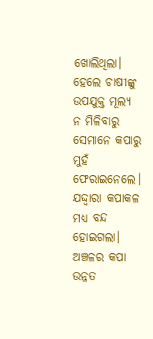ଖୋଲିଥିଲା। ହେଲେ ଚାଷୀଙ୍କୁ ଉପଯୁକ୍ତ ମୂଲ୍ୟ ନ ମିଳିବାରୁ ସେମାନେ କପାରୁ ମୁହଁ ଫେରାଇନେଲେ। ଯଦ୍ଦ୍ବାରା କପାକଳ ମଧ୍ୟ ବନ୍ଦ ହୋଇଗଲା।
ଅଞ୍ଚଳର କପା ଉନ୍ନତ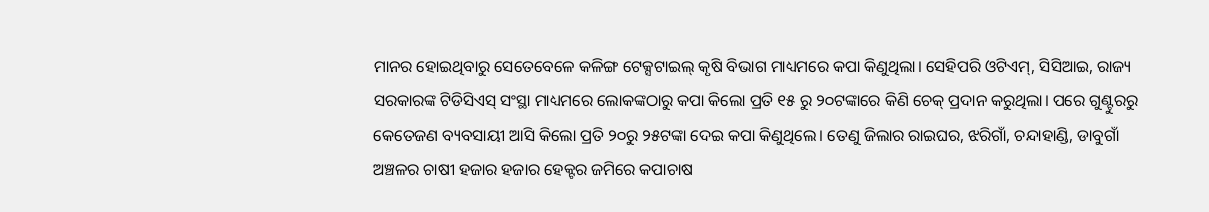ମାନର ହୋଇଥିବାରୁ ସେତେବେଳେ କଳିଙ୍ଗ ଟେକ୍ସଟାଇଲ୍ କୃଷି ବିଭାଗ ମାଧ୍ୟମରେ କପା କିଣୁଥିଲା। ସେହିପରି ଓଟିଏମ୍, ସିସିଆଇ, ରାଜ୍ୟ ସରକାରଙ୍କ ଟିଡିସିଏସ୍ ସଂସ୍ଥା ମାଧ୍ୟମରେ ଲୋକଙ୍କଠାରୁ କପା କିଲୋ ପ୍ରତି ୧୫ ରୁ ୨୦ଟଙ୍କାରେ କିଣି ଚେକ୍ ପ୍ରଦାନ କରୁଥିଲା। ପରେ ଗୁଣ୍ଟୁରରୁ କେତେଜଣ ବ୍ୟବସାୟୀ ଆସି କିଲୋ ପ୍ରତି ୨୦ରୁ ୨୫ଟଙ୍କା ଦେଇ କପା କିଣୁଥିଲେ। ତେଣୁ ଜିଲାର ରାଇଘର, ଝରିଗାଁ, ଚନ୍ଦାହାଣ୍ଡି, ଡାବୁଗାଁ ଅଞ୍ଚଳର ଚାଷୀ ହଜାର ହଜାର ହେକ୍ଟର ଜମିରେ କପାଚାଷ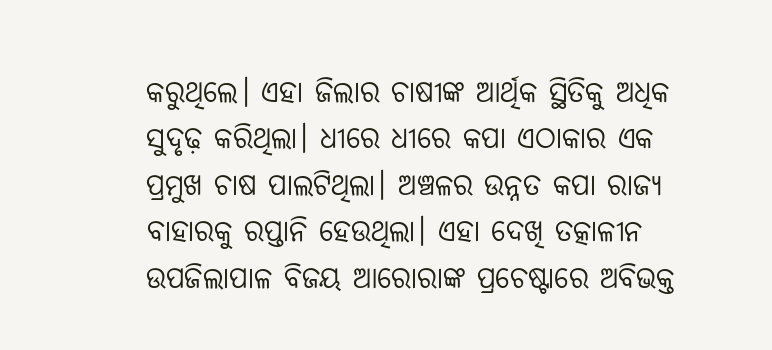କରୁଥିଲେ। ଏହା ଜିଲାର ଚାଷୀଙ୍କ ଆର୍ଥିକ ସ୍ଥିତିକୁ ଅଧିକ ସୁଦୃଢ଼ କରିଥିଲା। ଧୀରେ ଧୀରେ କପା ଏଠାକାର ଏକ ପ୍ରମୁଖ ଚାଷ ପାଲଟିଥିଲା। ଅଞ୍ଚଳର ଉନ୍ନତ କପା ରାଜ୍ୟ ବାହାରକୁ ରପ୍ତାନି ହେଉଥିଲା। ଏହା ଦେଖି ତତ୍କାଳୀନ ଉପଜିଲାପାଳ ବିଜୟ ଆରୋରାଙ୍କ ପ୍ରଚେଷ୍ଟାରେ ଅବିଭକ୍ତ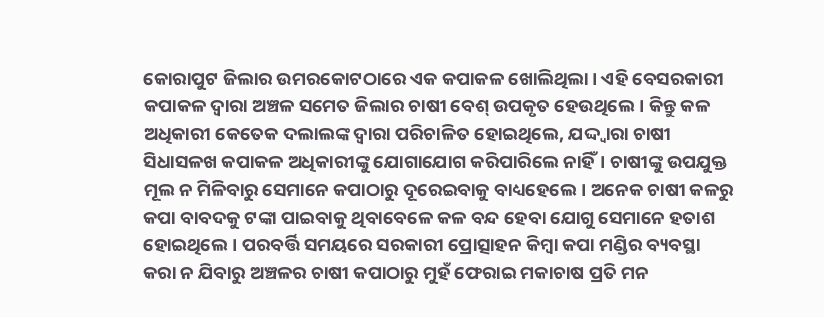କୋରାପୁଟ ଜିଲାର ଉମରକୋଟଠାରେ ଏକ କପାକଳ ଖୋଲିଥିଲା। ଏହି ବେସରକାରୀ କପାକଳ ଦ୍ୱାରା ଅଞ୍ଚଳ ସମେତ ଜିଲାର ଚାଷୀ ବେଶ୍ ଉପକୃତ ହେଉଥିଲେ। କିନ୍ତୁ କଳ ଅଧିକାରୀ କେତେକ ଦଲାଲଙ୍କ ଦ୍ୱାରା ପରିଚାଳିତ ହୋଇଥିଲେ, ଯଦ୍ଦ୍ବାରା ଚାଷୀ ସିଧାସଳଖ କପାକଳ ଅଧିକାରୀଙ୍କୁ ଯୋଗାଯୋଗ କରିପାରିଲେ ନାହିଁ। ଚାଷୀଙ୍କୁ ଉପଯୁକ୍ତ ମୂଲ ନ ମିଳିବାରୁ ସେମାନେ କପାଠାରୁ ଦୂରେଇବାକୁ ବାଧ୍ୟହେଲେ। ଅନେକ ଚାଷୀ କଳରୁ କପା ବାବଦକୁ ଟଙ୍କା ପାଇବାକୁ ଥିବାବେଳେ କଳ ବନ୍ଦ ହେବା ଯୋଗୁ ସେମାନେ ହତାଶ ହୋଇଥିଲେ। ପରବର୍ତ୍ତି ସମୟରେ ସରକାରୀ ପ୍ରୋତ୍ସାହନ କିମ୍ବା କପା ମଣ୍ଡିର ବ୍ୟବସ୍ଥା କରା ନ ଯିବାରୁ ଅଞ୍ଚଳର ଚାଷୀ କପାଠାରୁ ମୁହଁ ଫେରାଇ ମକାଚାଷ ପ୍ରତି ମନ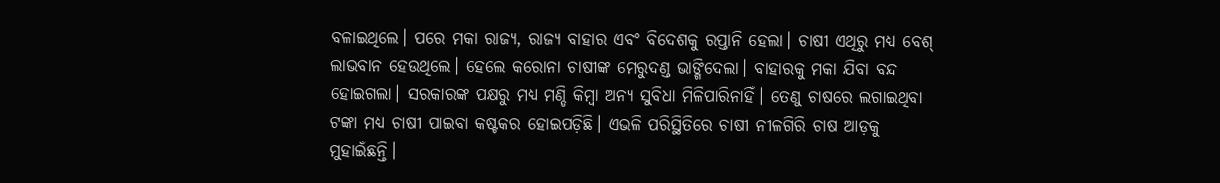ବଳାଇଥିଲେ। ପରେ ମକା ରାଜ୍ୟ, ରାଜ୍ୟ ବାହାର ଏବଂ ବିଦେଶକୁ ରପ୍ତାନି ହେଲା। ଚାଷୀ ଏଥିରୁ ମଧ୍ୟ ବେଶ୍ ଲାଭବାନ ହେଉଥିଲେ। ହେଲେ କରୋନା ଚାଷୀଙ୍କ ମେରୁଦଣ୍ଡ ଭାଙ୍ଗିଦେଲା। ବାହାରକୁ ମକା ଯିବା ବନ୍ଦ ହୋଇଗଲା। ସରକାରଙ୍କ ପକ୍ଷରୁ ମଧ୍ୟ ମଣ୍ଡି କିମ୍ବା ଅନ୍ୟ ସୁବିଧା ମିଳିପାରିନାହିଁ। ତେଣୁ ଚାଷରେ ଲଗାଇଥିବା ଟଙ୍କା ମଧ୍ୟ ଚାଷୀ ପାଇବା କଷ୍ଟକର ହୋଇପଡ଼ିଛି। ଏଭଳି ପରିସ୍ଥିତିରେ ଚାଷୀ ନୀଳଗିରି ଚାଷ ଆଡ଼କୁ ମୁହାଇଁଛନ୍ତି।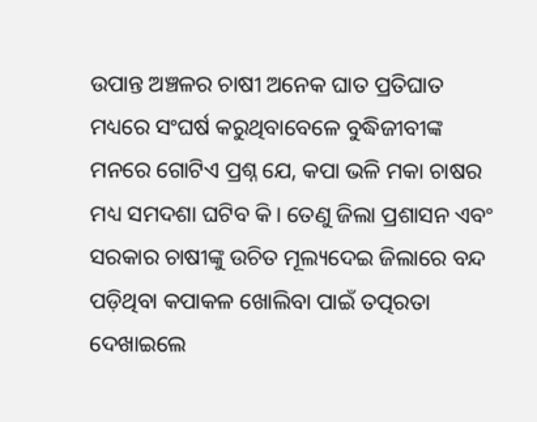ଉପାନ୍ତ ଅଞ୍ଚଳର ଚାଷୀ ଅନେକ ଘାତ ପ୍ରତିଘାତ ମଧ୍ୟରେ ସଂଘର୍ଷ କରୁଥିବାବେଳେ ବୁଦ୍ଧିଜୀବୀଙ୍କ ମନରେ ଗୋଟିଏ ପ୍ରଶ୍ନ ଯେ, କପା ଭଳି ମକା ଚାଷର ମଧ୍ୟ ସମଦଶା ଘଟିବ କି। ତେଣୁ ଜିଲା ପ୍ରଶାସନ ଏବଂ ସରକାର ଚାଷୀଙ୍କୁ ଉଚିତ ମୂଲ୍ୟଦେଇ ଜିଲାରେ ବନ୍ଦ ପଡ଼ିଥିବା କପାକଳ ଖୋଲିବା ପାଇଁ ତତ୍ପରତା ଦେଖାଇଲେ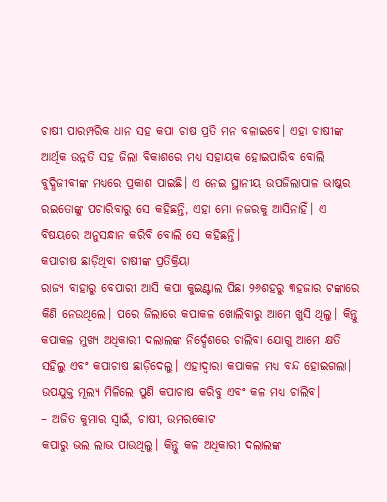ଚାଷୀ ପାରମ୍ପରିକ ଧାନ ସହ କପା ଚାଷ ପ୍ରତି ମନ ବଳାଇବେ। ଏହା ଚାଷୀଙ୍କ ଆର୍ଥିକ ଉନ୍ନତି ସହ ଜିଲା ବିକାଶରେ ମଧ୍ୟ ସହାୟକ ହୋଇପାରିବ ବୋଲି ବୁଦ୍ଧିଜୀବୀଙ୍କ ମଧ୍ୟରେ ପ୍ରକାଶ ପାଇଛି। ଏ ନେଇ ସ୍ଥାନୀୟ ଉପଜିଲାପାଳ ଭାଷ୍କର ରଇତୋଙ୍କୁ ପଚାରିବାରୁ ସେ କହିଛନ୍ତି, ଏହା ମୋ ନଜରକୁ ଆସିନାହିଁ। ଏ ବିଷୟରେ ଅନୁସନ୍ଧାନ କରିବି ବୋଲି ସେ କହିଛନ୍ତି।
କପାଚାଷ ଛାଡ଼ିଥିବା ଚାଷୀଙ୍କ ପ୍ରତିକ୍ରିୟା
ରାଜ୍ୟ ବାହାରୁ ବେପାରୀ ଆସି କପା କୁଇଣ୍ଟାଲ ପିଛା ୨୬ଶହରୁ ୩ହଜାର ଟଙ୍କାରେ କିଣି ନେଉଥିଲେ। ପରେ ଜିଲାରେ କପାକଳ ଖୋଲିବାରୁ ଆମେ ଖୁସି ଥିଲୁ। କିନ୍ତୁ କପାକଳ ମୁଖ୍ୟ ଅଧିକାରୀ ଦଲାଲଙ୍କ ନିର୍ଦ୍ଦେଶରେ ଚାଲିବା ଯୋଗୁ ଆମେ କ୍ଷତି ସହିଲୁ ଏବଂ କପାଚାଷ ଛାଡ଼ିଦେଲୁ। ଏହାଦ୍ୱାରା କପାକଳ ମଧ୍ୟ ବନ୍ଦ ହୋଇଗଲା। ଉପଯୁକ୍ତ ମୂଲ୍ୟ ମିଳିଲେ ପୁଣି କପାଚାଷ କରିବୁ ଏବଂ କଳ ମଧ୍ୟ ଚାଲିବ।
– ଅଜିତ କୁମାର ସ୍ବାଇଁ, ଚାଷୀ, ଉମରକୋଟ
କପାରୁ ଭଲ ଲାଭ ପାଉଥିଲୁ। କିନ୍ତୁ କଳ ଅଧିକାରୀ ଦଲାଲଙ୍କ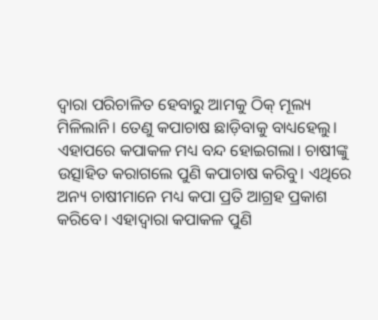ଦ୍ୱାରା ପରିଚାଳିତ ହେବାରୁ ଆମକୁ ଠିକ୍ ମୂଲ୍ୟ ମିଳିଲାନି। ତେଣୁ କପାଚାଷ ଛାଡ଼ିବାକୁ ବାଧ୍ୟହେଲୁ। ଏହାପରେ କପାକଳ ମଧ୍ୟ ବନ୍ଦ ହୋଇଗଲା। ଚାଷୀଙ୍କୁ ଉତ୍ସାହିତ କରାଗଲେ ପୁଣି କପାଚାଷ କରିବୁ। ଏଥିରେ ଅନ୍ୟ ଚାଷୀମାନେ ମଧ୍ୟ କପା ପ୍ରତି ଆଗ୍ରହ ପ୍ରକାଶ କରିବେ। ଏହାଦ୍ୱାରା କପାକଳ ପୁଣି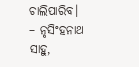ଚାଲିପାରିବ।
– ନୃସିଂହନାଥ ସାହୁ,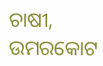ଚାଷୀ, ଉମରକୋଟ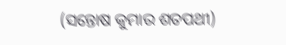(ସନ୍ତୋଷ କୁମାର ଶତପଥୀ)